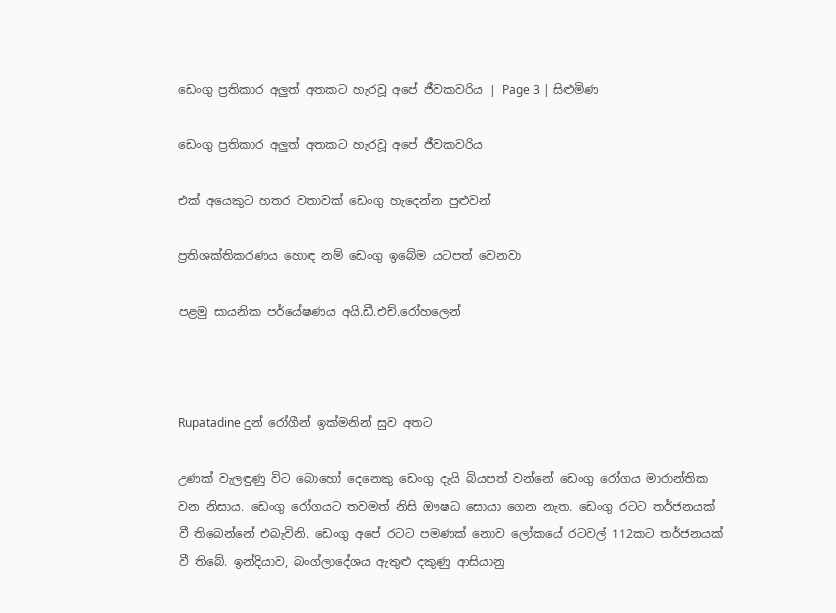ඩෙංගු ප්‍රතිකාර අලුත් අතකට හැරවූ අපේ ජීවකවරිය | Page 3 | සිළුමිණ

ඩෙංගු ප්‍රතිකාර අලුත් අතකට හැරවූ අපේ ජීවකවරිය

එක් අයෙකුට හතර වතාවක් ඩෙංගු හැදෙන්න පුළුවන්

ප්‍රතිශක්තිකරණය හොඳ නම් ඩෙංගු ඉබේම යටපත් වෙනවා

පළමු සායනික පර්යේෂණය අයි.ඩී.එච්.රෝහලෙන්



Rupatadine දුන් රෝගීන් ඉක්මනින් සුව අතට

උණක් වැලඳුණු විට බොහෝ දෙනෙකු ඩෙංගු දැයි බියපත් වන්නේ ඩෙංගු රෝගය මාරාන්තික වන නිසාය. ඩෙංගු රෝගයට තවමත් නිසි ඖෂධ සොයා ගෙන නැත. ඩෙංගු රටට තර්ජනයක් වී තිබෙන්නේ එබැවිනි. ඩෙංගු අපේ රටට පමණක් නොව ලෝකයේ රටවල් 112කට තර්ජනයක් වී තිබේ. ඉන්දියාව, බංග්ලාදේශය ඇතුළු දකුණු ආසියානු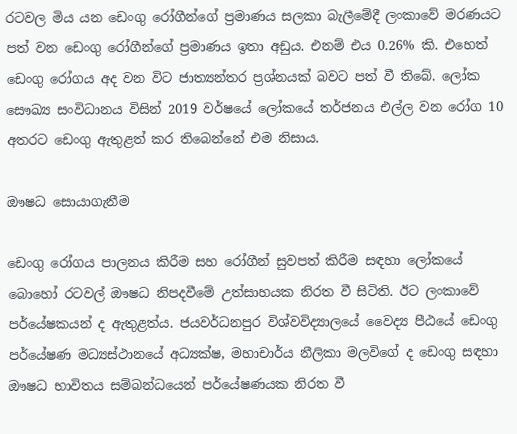රටවල මිය යන ඩෙංගු රෝගීන්ගේ ප්‍රමාණය සලකා බැලීමේදී ලංක‍ාවේ මරණයට පත් වන ඩෙංගු රෝගීන්ගේ ප්‍රමාණය ඉතා අඩුය. එනම් එය 0.26% කි. එහෙත් ඩෙංගු රෝගය අද වන විට ජාත්‍යන්තර ප්‍රශ්නයක් බවට පත් වී තිබේ. ලෝක සෞඛ්‍ය සංවිධානය විසින් 2019 වර්ෂයේ ලෝකයේ තර්ජනය එල්ල වන රෝග 10 අතරට ඩෙංගු ඇතුළත් කර තිබෙන්නේ එම නිසාය.

ඖෂධ සොයාගැනීම

ඩෙංගු රෝගය පාලනය කිරීම සහ රෝගීන් සුවපත් කිරීම සඳහා ලෝකයේ බොහෝ රටවල් ඖෂධ නිපදවීමේ උත්සාහයක නිරත වී සිටිති. ඊට ලංකාවේ පර්යේෂකයන් ද ඇතුළත්ය. ජයවර්ධනපුර විශ්වවිද්‍යාලයේ වෛද්‍ය පීඨයේ ඩෙංගු පර්යේෂණ මධ්‍යස්ථානයේ අධ්‍යක්ෂ, මහාචාර්ය නීලිකා මලවිගේ ද ඩෙංගු සඳහා ඖෂධ භාවිතය සම්බන්ධයෙන් පර්යේෂණයක නිරත වී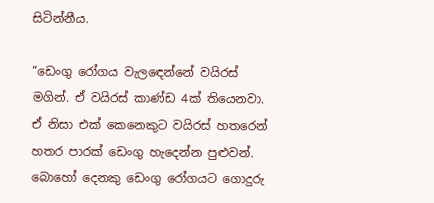සිටින්නීය.

“ඩෙංගු රෝගය වැලඳෙන්නේ වයිරස් මගින්. ඒ වයිරස් කාණ්ඩ 4ක් තියෙනවා. ඒ නිසා එක් කෙනෙකුට වයිරස් හතරෙන් හතර පාරක් ඩෙංගු හැදෙන්න පුළුවන්. බොහෝ දෙ‍නකු ඩෙංගු රෝගයට ගොදුරු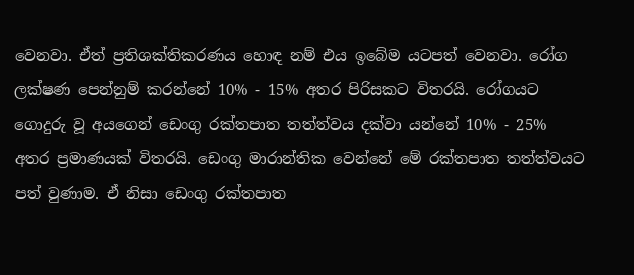වෙනවා. ඒත් ප්‍රතිශක්තිකරණය හොඳ නම් එය ඉබේම යටපත් වෙනවා. රෝග ලක්ෂණ පෙන්නුම් කරන්නේ 10% - 15% අතර පිරිසකට විතරයි. රෝගයට ගොදුරු වූ අයගෙන් ඩෙංගු රක්තපාත තත්ත්වය දක්වා යන්නේ 10% - 25% අතර ප්‍රමාණයක් විතරයි. ඩෙංගු මාරාන්තික වෙන්නේ මේ රක්තපාත තත්ත්වයට පත් වුණාම. ඒ නිසා ඩෙංගු රක්තපාත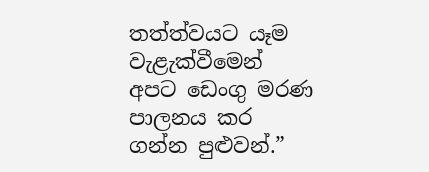තත්ත්වයට යෑම වැළැක්වීමෙන් අපට ඩෙංගු මරණ පාලනය කර ගන්න පුළුවන්.”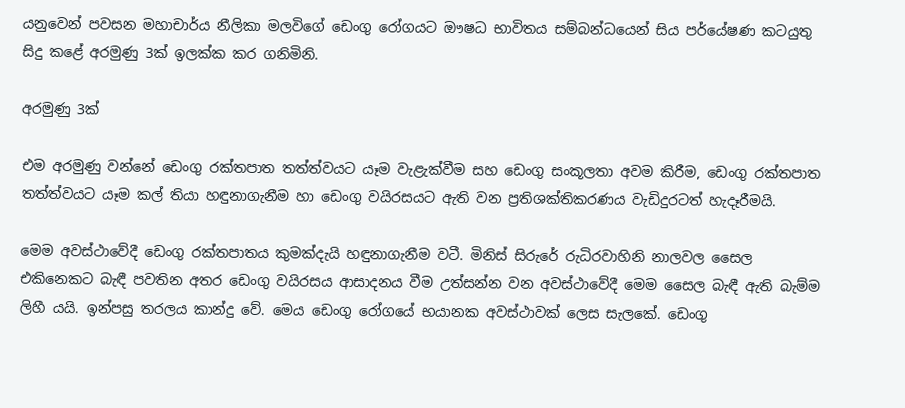යනුවෙන් පවසන මහාචාර්ය නීලිකා මලවිගේ ඩෙංගු රෝගයට ඖෂධ භාවිතය සම්බන්ධයෙන් සිය පර්යේෂණ කටයුතු සිදු කළේ අරමුණු 3ක් ඉලක්ක කර ගනිමිනි.

අරමුණු 3ක්

එම අරමුණු වන්නේ ඩෙංගු රක්තපාත තත්ත්වයට යෑම වැළැක්වීම සහ ඩෙංගු සංකූලතා අවම කිරීම, ඩෙංගු රක්තපාත තත්ත්වයට යෑම කල් තියා හඳුනාගැනීම හා ඩෙංගු වයිරසයට ඇති වන ප්‍රතිශක්තිකරණය වැඩිදුරටත් හැදෑරීමයි.

මෙම අවස්ථාවේදී ඩෙංගු රක්තපාතය කුමක්දැයි හඳුනාගැනීම වටී. මිනිස් සිරුරේ රුධිරවාහිනි නාලවල සෛල එකිනෙකට බැඳී පවතින අතර ඩෙංගු වයිරසය ආසාදනය වීම උත්සන්න වන අවස්ථාවේදී මෙම සෛල බැඳී ඇති බැම්ම ලිහී යයි. ඉන්පසු තරලය කාන්දු වේ. මෙය ඩෙංගු රෝගයේ භයානක අවස්ථාවක් ලෙස සැලකේ. ඩෙංගු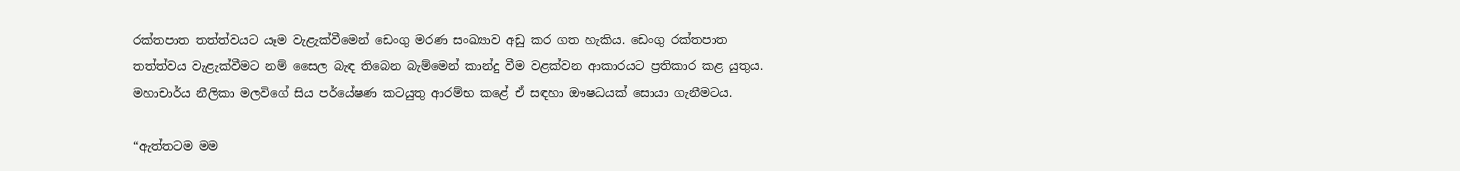රක්තපාත තත්ත්වයට යෑම වැළැක්වීමෙන් ඩෙංගු මරණ සංඛ්‍යාව අඩු කර ගත හැකිය. ඩෙංගු රක්තපාත තත්ත්වය වැළැක්වීමට නම් සෛල බැඳ තිබෙන බැම්මෙන් කාන්දු වීම වළක්වන ආකාරයට ප්‍රතිකාර කළ යුතුය. මහාචාර්ය නීලිකා මලවිගේ සිය පර්යේෂණ කටයුතු ආරම්භ කළේ ඒ සඳහා ඖෂධයක් සොයා ගැනීමටය.

“ඇත්තටම මම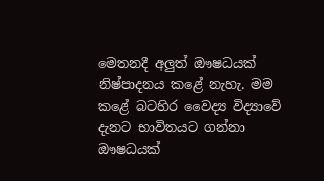මෙතනදී අලුත් ඖෂධයක් නිෂ්පාදනය කළේ නැහැ. මම කළේ බටහිර වෛද්‍ය විද්‍යාවේ දැනට භාවිතයට ගන්නා ඖෂධයක්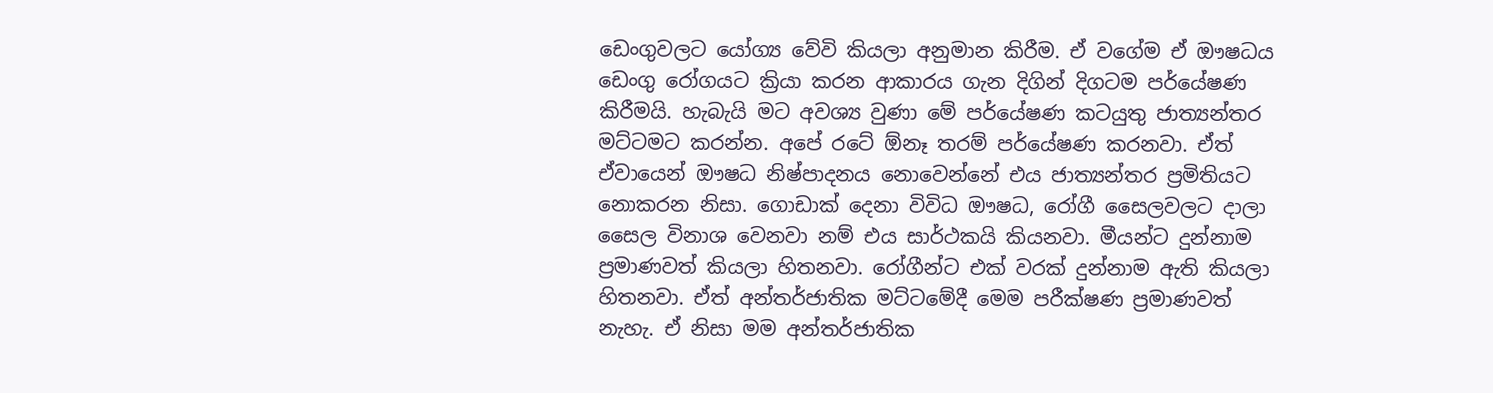ඩෙංගුවලට යෝග්‍ය වේවි කියලා අනුමාන කිරීම. ඒ වගේම ඒ ඖෂධය ඩෙංගු රෝගයට ක්‍රියා කරන ආකාරය ගැන දිගින් දිගටම පර්යේෂණ කිරීමයි. හැබැයි මට අවශ්‍ය වුණා මේ පර්යේෂණ කටයුතු ජාත්‍යන්තර මට්ටමට කරන්න. අපේ රටේ ඕනෑ තරම් පර්යේෂණ කරනවා. ඒත් ඒවායෙන් ඖෂධ නිෂ්පාදනය නොවෙන්නේ එය ජාත්‍යන්තර ප්‍රමිතියට නොකරන නිසා. ගොඩාක් දෙනා විවිධ ඖෂධ, රෝගී සෛලවලට දාලා සෛල විනාශ වෙනවා නම් එය සාර්ථකයි කියනවා. මීයන්ට දුන්නාම ප්‍රමාණවත් කියලා හිතනවා. රෝගීන්ට එක් වරක් දුන්නාම ඇති කියලා හිතනවා. ඒත් අන්තර්ජාතික මට්ටමේදී මෙම පරීක්ෂණ ප්‍රමාණවත් නැහැ. ඒ නිසා මම අන්තර්ජාතික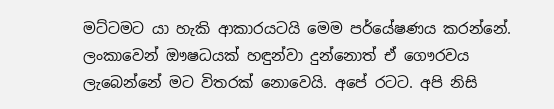මට්ටමට යා හැකි ආකාරයටයි මෙම පර්යේෂණය කරන්නේ. ලංකාවෙන් ඖෂධයක් හඳුන්වා දුන්නොත් ඒ ගෞරවය ලැබෙන්නේ මට විතරක් නොවෙයි. අපේ රටට. අපි නිසි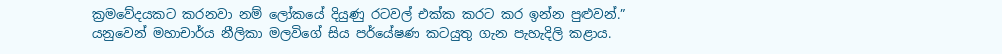ක්‍රමවේදයකට කරනවා නම් ලෝකයේ දියුණු රටවල් එක්ක කරට කර ඉන්න පුළුවන්.” යනුවෙන් මහාචාර්ය නීලිකා මලවිගේ සිය පර්යේෂණ කටයුතු ගැන පැහැදිලි කළාය.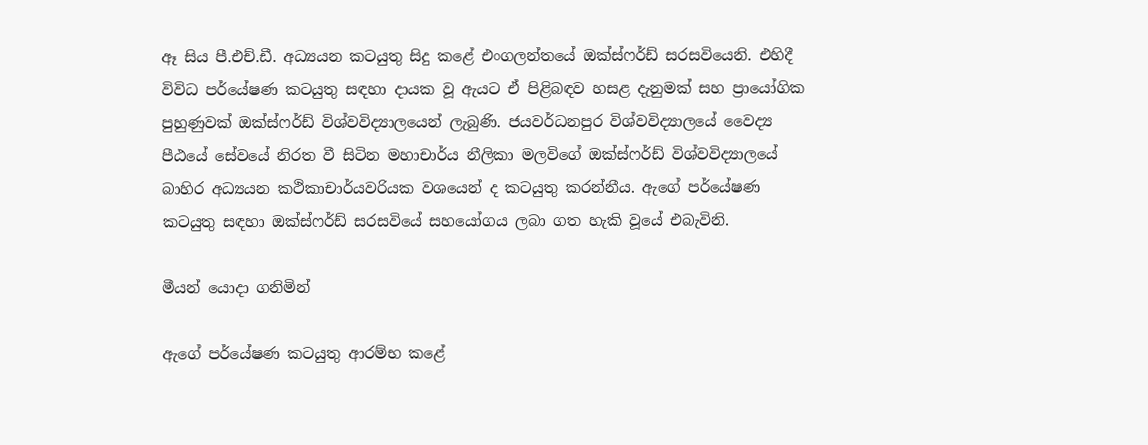ඈ සිය පී.එච්.ඩී. අධ්‍යයන කටයුතු සිදු කළේ එංගලන්තයේ ඔක්ස්ෆර්ඩ් සරසවියෙනි. එහිදී විවිධ පර්යේෂණ කටයුතු සඳහා දායක වූ ඇ‍යට ඒ පිළිබඳව හසළ දැනුමක් සහ ප්‍රායෝගික පුහුණුවක් ඔක්ස්ෆර්ඩ් විශ්වවිද්‍යාලයෙන් ලැබුණි. ජයවර්ධනපුර විශ්වවිද්‍යාලයේ වෛද්‍ය පීඨයේ සේවයේ නිරත වී සිටින මහාචාර්ය නීලිකා මලවිගේ ඔක්ස්ෆර්ඩ් විශ්වවිද්‍යාලයේ බාහිර අධ්‍යයන කථිකාචාර්යවරියක වශයෙන් ද කටයුතු කරන්නීය. ඇගේ පර්යේෂණ කටයුතු සඳහා ඔක්ස්ෆර්ඩ් සරසවියේ සහයෝගය ලබා ගත හැකි වූයේ එබැවිනි.

මීයන් යොදා ගනිමින්

ඇගේ පර්යේෂණ කටයුතු ආරම්භ කළේ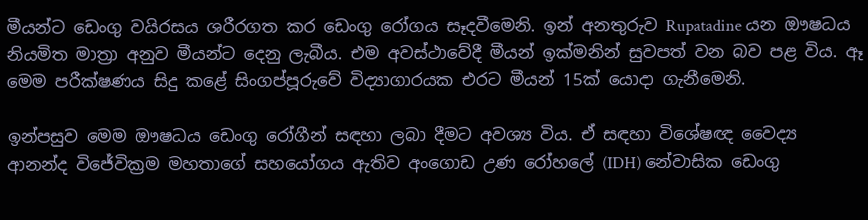මීයන්ට ඩෙංගු වයිරසය ශරීරගත කර ඩෙංගු රෝගය සෑදවීමෙනි. ඉන් අනතුරුව Rupatadine යන ඖෂධය නියමිත මාත්‍රා අනුව මීයන්ට දෙනු ලැබීය. එම අවස්ථාවේදී මීයන් ඉක්මනින් සුවපත් වන බව පළ විය. ඈ මෙම පරීක්ෂණය සිදු කළේ සිංගප්පූරුවේ විද්‍යාගාරයක එරට මීයන් 15ක් යොදා ගැනීමෙනි.

ඉන්පසුව මෙම ඖෂධය ඩෙංගු රෝගීන් සඳහා ලබා දීමට අවශ්‍ය විය. ඒ සඳහා විශේෂඥ වෛද්‍ය ආනන්ද විජේවික්‍රම මහතාගේ සහයෝගය ඇතිව අංගොඩ උණ රෝහලේ (IDH) නේවාසික ඩෙංගු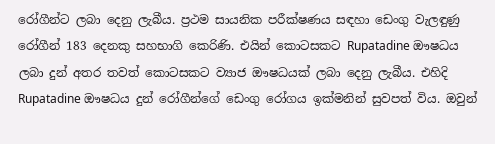රෝගීන්ට ලබා දෙනු ලැබීය. ප්‍රථම සායනික පරීක්ෂණය සඳහා ඩෙංගු වැලඳුණු රෝගීන් 183 දෙනකු සහභාගි කෙරිණි. එයින් කොටසකට Rupatadine ඖෂධය ලබා ‍දුන් අතර තවත් කොටසකට ව්‍යාජ ඖෂධයක් ලබා දෙනු ලැබීය. එහිදි Rupatadine ඖෂධය දුන් රෝගීන්ගේ ඩෙංගු රෝගය ඉක්මනින් සුවපත් විය. ඔවුන්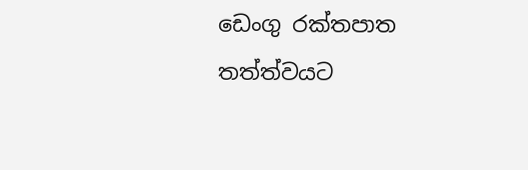ඩෙංගු රක්තපාත තත්ත්වයට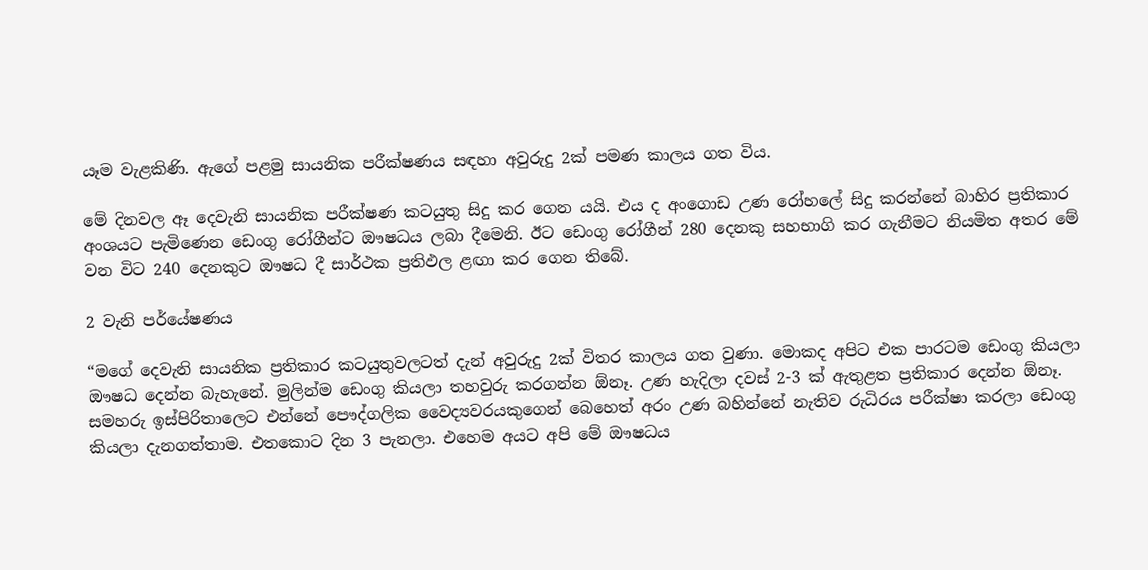යෑම වැළකිණි. ඇගේ පළමු සායනික පරීක්ෂණය සඳහා අවුරුදු 2ක් පමණ කාලය ගත විය.

මේ දිනවල ඈ දෙවැනි සායනික පරීක්ෂණ කටයුතු සිදු කර ගෙන යයි. එය ද අංගොඩ උණ රෝහලේ සිදු කරන්නේ බාහිර ප්‍රතිකාර අංශයට පැමිණෙන ඩෙංගු රෝගීන්ට ඖෂධය ලබා ‍දීමෙනි. ඊට ඩෙංගු රෝගීන් 280 දෙනකු සහභාගි කර ගැනීමට නියමිත අතර මේ වන විට 240 දෙනකුට ඖෂධ දී සාර්ථක ප්‍රතිඵල ළඟා කර ගෙන තිබේ.

2 වැනි පර්යේෂණය

“මගේ දෙවැනි සායනික ප්‍රතිකාර කටයුතුවලටත් දැන් අවුරුදු 2ක් විතර කාලය ගත වුණා. මොකද අපිට එක පාරටම ඩෙංගු කියලා ඖෂධ දෙන්න බැහැනේ. මුලින්ම ඩෙංගු කියලා තහවුරු කරගන්න ඕනෑ. උණ හැදිලා දවස් 2-3 ක් ඇතුළත ප්‍රතිකාර දෙන්න ඕනෑ. සමහරු ඉස්පිරිතාලෙට එන්නේ පෞද්ගලික වෛද්‍යවරයකුගෙන් බෙහෙත් අරං උණ බහින්නේ නැතිව රුධිරය පරීක්ෂා කරලා ඩෙංගු කියලා දැනගත්තාම. එතකොට දින 3 පැනලා. එහෙම අයට අපි මේ ඖෂධය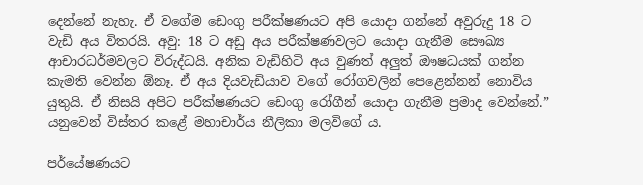දෙන්නේ නැහැ. ඒ වගේම ඩෙංගු පරීක්ෂණයට අපි යොදා ගන්නේ අවුරුදු 18 ට වැඩි අය විතරයි. අවු: 18 ට අඩු අය පරීක්ෂණවලට යොදා ගැනීම සෞඛ්‍ය ආචාරධර්මවලට විරුද්ධයි. අනික වැඩිහිටි අය වුණත් අලුත් ඖෂධයක් ගන්න කැමති වෙන්න ඕනෑ. ඒ අය දියවැඩියාව වගේ රෝගවලින් පෙළෙන්නන් නොවිය යුතුයි. ඒ නිසයි අපිට පරීක්ෂණයට ඩෙංගු රෝගීන් යොදා ගැනීම ප්‍රමාද වෙන්නේ.” යනුවෙන් විස්තර කළේ මහාචාර්ය නීලිකා මලවිගේ ය.

පර්යේෂණයට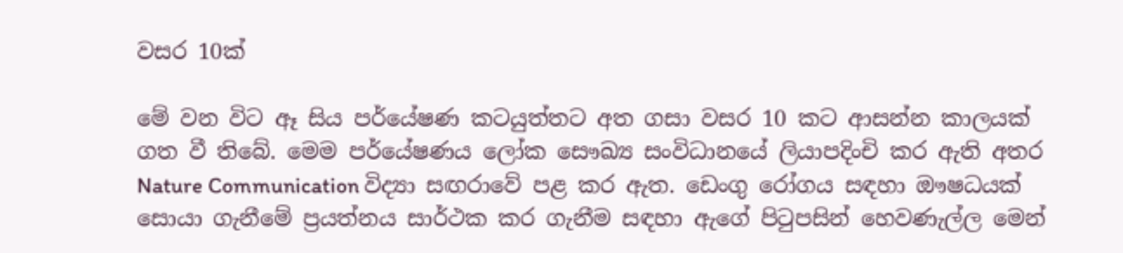වසර 10ක්

මේ වන විට ඈ සිය පර්යේෂණ කටයුත්තට අත ගසා වසර 10 කට ආසන්න කාලයක් ගත වී තිබේ. මෙම පර්යේෂණය ලෝක සෞඛ්‍ය සංවිධානයේ ලියාපදිංචි කර ඇති අතර Nature Communication විද්‍යා සඟරාවේ පළ කර ඇත. ඩෙංගු රෝගය සඳහා ඖෂධයක් සොයා ගැනීමේ ප්‍රයත්නය සාර්ථක කර ගැනීම සඳහා ඇගේ පිටුපසින් හෙවණැල්ල මෙන්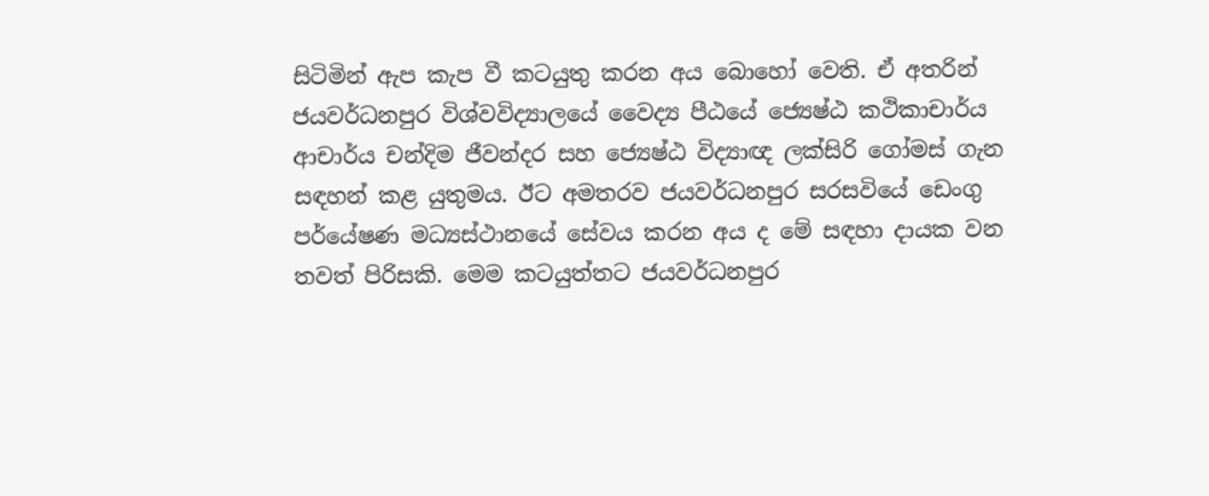සිටිමින් ඇප කැප වී කටයුතු කරන අය බොහෝ වෙති. ඒ අතරින් ජයවර්ධනපුර විශ්වවිද්‍යාලයේ වෛද්‍ය පීඨයේ ජ්‍යෙෂ්ඨ කථිකාචාර්ය ආචාර්ය චන්දිම ජීවන්දර සහ ජ්‍යෙෂ්ඨ විද්‍යාඥ ලක්සිරි ගෝමස් ගැන සඳහන් කළ යුතුමය. ඊට අමතරව ජයවර්ධනපුර සරසවියේ ඩෙංගු පර්යේෂණ මධ්‍යස්ථානයේ සේවය කරන අය ද මේ සඳහා දායක වන තවත් පිරිසකි. මෙම කටයුත්තට ජයවර්ධනපුර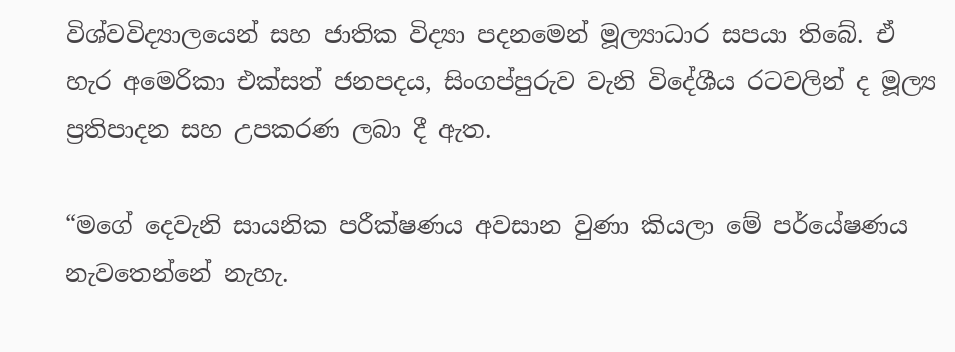විශ්වවිද්‍යාලයෙන් සහ ජාතික විද්‍යා පදනමෙන් මූල්‍යාධාර සපයා තිබේ. ඒ හැර අමෙරිකා එක්සත් ජනපදය, සිංගප්පුරුව වැනි විදේශීය රටවලින් ද මූල්‍ය ප්‍රතිපාදන සහ උපකරණ ලබා දී ඇත.

“මගේ දෙවැනි සායනික පරීක්ෂණය අවසාන වුණා කියලා මේ පර්යේෂණය නැවතෙන්නේ නැහැ.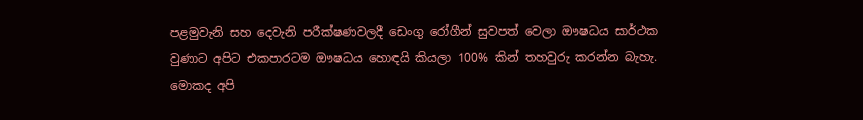පළමුවැනි සහ දෙවැනි පරීක්ෂණවලදී ඩෙංගු රෝගීන් සුවපත් වෙලා ඖෂධය සාර්ථක වුණාට අපිට එකපාරටම ඖෂධය හොඳයි කියලා 100% කින් තහවුරු කරන්න බැහැ. මොකද අපි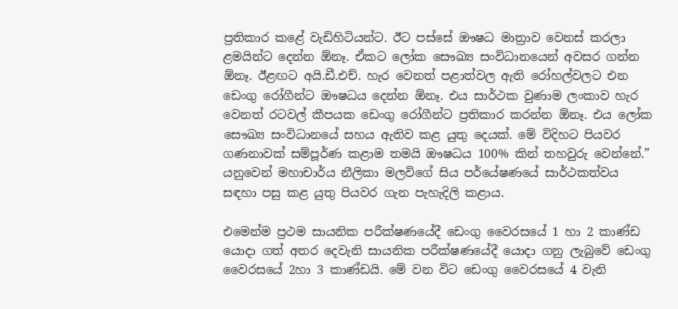ප්‍රතිකාර කළේ වැඩිහිටියන්ට. ඊට පස්සේ ඖෂධ මාත්‍රාව වෙනස් කරලා ළමයින්ට දෙන්න ඕනෑ. ඒකට ලෝක සෞඛ්‍ය සංවිධානයෙන් අවසර ගන්න ඕනෑ. ඊළඟට අයි.ඩී.එච්. හැර වෙනත් පළාත්වල ඇති රෝහල්වලට එන ඩෙංගු රෝගීන්ට ඖෂධය දෙන්න ඕනෑ. එය සාර්ථක වුණාම ලංකාව හැර වෙනත් රටවල් කීපයක ඩෙංගු රෝගීන්ට ප්‍රතිකාර කරන්න ඕනෑ. එය ලෝක සෞඛ්‍ය සංවිධානයේ සහය ඇතිව කළ යුතු දෙයක්. මේ විදිහට පියවර ගණනාවක් සම්පූර්ණ කළාම තමයි ඖෂධය 100% කින් තහවුරු වෙන්නේ.” යනුවෙන් මහාචාර්ය නීලිකා මලවිගේ සිය පර්යේෂණයේ සාර්ථකත්වය සඳහා පසු කළ යුතු පියවර ගැන පැහැදිලි කළාය.

එමෙන්ම ප්‍රථම සායනික පරීක්ෂණයේදී ඩෙංගු වෛරසයේ 1 හා 2 කාණ්ඩ යොදා ගත් අතර දෙවැනි සායනික පරීක්ෂණයේදී යොදා ගනු ලැබුවේ ඩෙංගු වෛර‍සයේ 2හා 3 කාණ්ඩයි. මේ වන විට ඩෙංගු වෛරසයේ 4 වැනි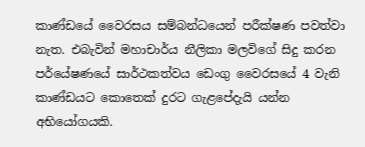කාණ්ඩයේ වෛරසය සම්බන්ධයෙන් පරීක්ෂණ පවත්වා නැත. එබැවින් මහාචාර්ය නීලිකා මලවිගේ සිදු කරන පර්යේෂණයේ සාර්ථකත්වය ඩෙංගු වෛරසයේ 4 වැනි කාණ්ඩයට කොතෙක් දුරට ගැළපේදැයි යන්න අභියෝගයකි.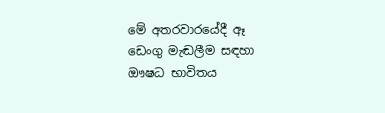මේ අතරවාරයේදී ඈ ඩෙංගු මැඬලීම සඳහා ඖෂධ භාවිතය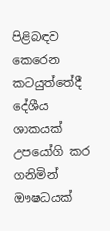පිළිබඳව කෙරෙන කටයුත්තේදී දේශීය ශාකයක් උපයෝගි කර ගනිමින් ඖෂධයක්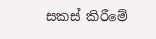සකස් කිරීමේ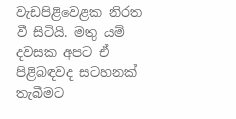වැඩපිළිවෙළක නිරත වී සිටියි. මතු යම් දවසක අපට ඒ පිළිබඳවද සටහනක් තැබීමට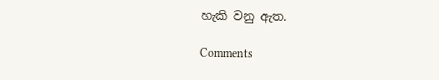හැකි වනු ඇත.

Comments